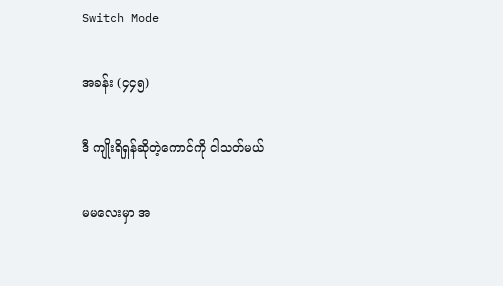Switch Mode

အခန်း (၄၄၅)

ဒီ ကျိုးရိရှန်ဆိုတဲ့ကောင်ကို ငါသတ်မယ်

မမလေးမှာ အ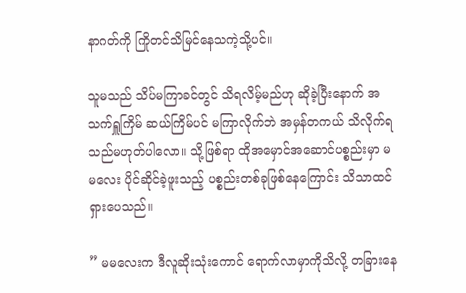နာဂတ်ကို ကြိုတင်သိမြင်နေသကဲ့သို့ပင်။

သူမသည် သိပ်မကြာခင်တွင် သိရလိမ့်မည်ဟု ဆိုခဲ့ပြီးနောက် အသက်ရှူကြိမ် ဆယ်ကြိမ်ပင် မကြာလိုက်ဘဲ အမှန်တကယ် သိလိုက်ရသည်မဟုတ်ပါလော။ သို့ဖြစ်ရာ ထိုအမှောင်အဆောင်ပစ္စည်းမှာ မမလေး ပိုင်ဆိုင်ခဲ့ဖူးသည့် ပစ္စည်းတစ်ခုဖြစ်နေကြောင်း သိသာထင်ရှားပေသည်။

” မမလေးက ဒီလူဆိုးသုံးကောင် ရောက်လာမှာကိုသိလို့ တခြားနေ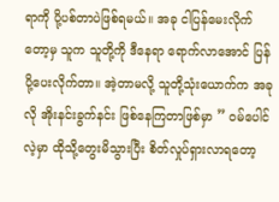ရာကို ပို့ပစ်တာပဲဖြစ်ရမယ်။ အခု ငါပြန်မေးလိုက်တော့မှ သူက သူတို့ကို ဒီနေရာ ရောက်လာအောင် ပြန်ပို့ပေးလိုက်တာ။ အဲ့တာမလို့ သူတို့သုံးယောက်က အခုလို အိုးနင်းခွက်နင်း ဖြစ်နေကြတာဖြစ်မှာ ” ဝမ်ပေါင်လဲ့မှာ ထိုသို့တွေးမိသွားပြီး စိတ်လှုပ်ရှားလာရတော့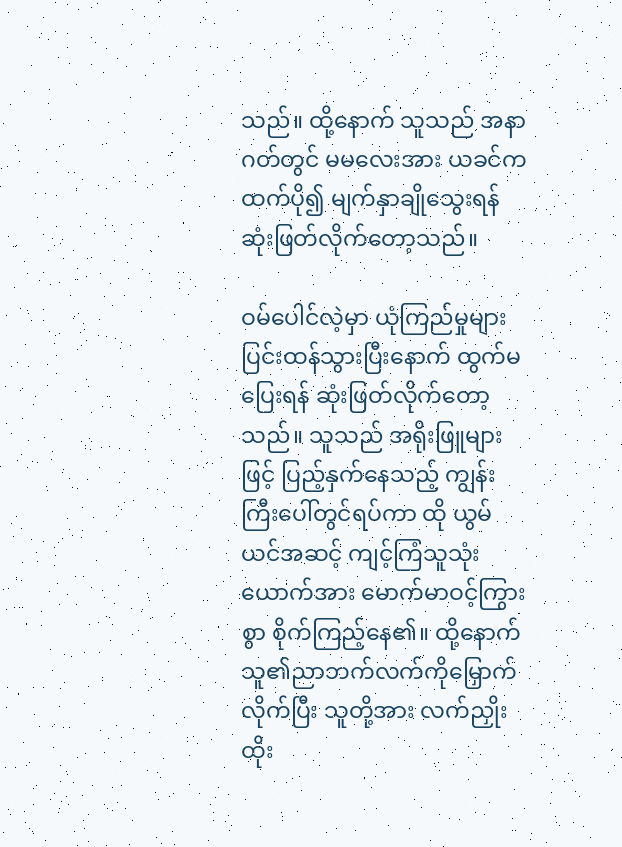သည်။ ထို့နောက် သူသည် အနာဂတ်တွင် မမလေးအား ယခင်ကထက်ပို၍ မျက်နှာချိုသွေးရန် ဆုံးဖြတ်လိုက်တော့သည်။

ဝမ်ပေါင်လဲ့မှာ ယုံကြည်မှုများ ပြင်းထန်သွားပြီးနောက် ထွက်မပြေးရန် ဆုံးဖြတ်လိုက်တော့သည်။ သူသည် အရိုးဖြူများဖြင့် ပြည့်နှက်နေသည့် ကျွန်းကြီးပေါ်တွင်ရပ်ကာ ထို ယွမ်ယင်အဆင့် ကျင့်ကြံသူသုံးယောက်အား မောက်မာဝင့်ကြွားစွာ စိုက်ကြည့်နေ၏။ ထို့နောက် သူ၏ညာဘက်လက်ကိုမြှောက်လိုက်ပြီး သူတို့အား လက်ညှိုးထိုး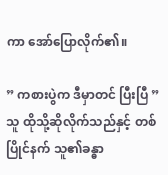ကာ အော်ပြောလိုက်၏။

” ကစားပွဲက ဒီမှာတင် ပြီးပြီ ” သူ ထိုသို့ဆိုလိုက်သည်နှင့် တစ်ပြိုင်နက် သူ၏ခန္ဓာ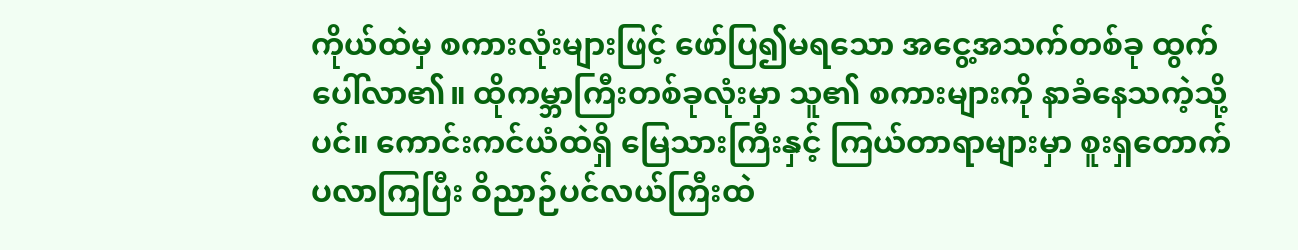ကိုယ်ထဲမှ စကားလုံးများဖြင့် ဖော်ပြ၍မရသော အငွေ့အသက်တစ်ခု ထွက်ပေါ်လာ၏။ ထိုကမ္ဘာကြီးတစ်ခုလုံးမှာ သူ၏ စကားများကို နာခံနေသကဲ့သို့ပင်။ ကောင်းကင်ယံထဲရှိ မြေသားကြီးနှင့် ကြယ်တာရာများမှာ စူးရှတောက်ပလာကြပြီး ဝိညာဉ်ပင်လယ်ကြီးထဲ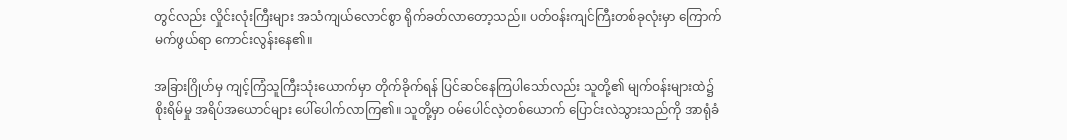တွင်လည်း လှိုင်းလုံးကြီးများ အသံကျယ်လောင်စွာ ရိုက်ခတ်လာတော့သည်။ ပတ်ဝန်းကျင်ကြီးတစ်ခုလုံးမှာ ကြောက်မက်ဖွယ်ရာ ကောင်းလွန်းနေ၏။

အခြားဂြိုဟ်မှ ကျင့်ကြံသူကြီးသုံးယောက်မှာ တိုက်ခိုက်ရန် ပြင်ဆင်နေကြပါသော်လည်း သူတို့၏ မျက်ဝန်းများထဲ၌ စိုးရိမ်မှု အရိပ်အယောင်များ ပေါ်ပေါက်လာကြ၏။ သူတို့မှာ ဝမ်ပေါင်လဲ့တစ်ယောက် ပြောင်းလဲသွားသည်ကို အာရုံခံ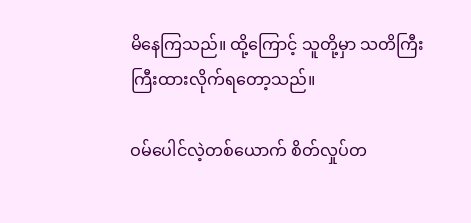မိနေကြသည်။ ထို့ကြောင့် သူတို့မှာ သတိကြီးကြီးထားလိုက်ရတော့သည်။

ဝမ်ပေါင်လဲ့တစ်ယောက် စိတ်လှုပ်တ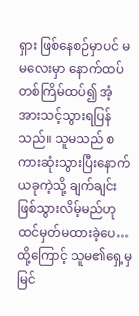ရှား ဖြစ်နေစဉ်မှာပင် မမလေးမှာ နောက်ထပ်တစ်ကြိမ်ထပ်၍ အံ့အားသင့်သွားရပြန်သည်။ သူမသည် စကားဆုံးသွားပြီးနောက် ယခုကဲ့သို့ ချက်ချင်းဖြစ်သွားလိမ့်မည်ဟု ထင်မှတ်မထားခဲ့ပေ… ထို့ကြောင့် သူမ၏ရှေ့မှ မြင်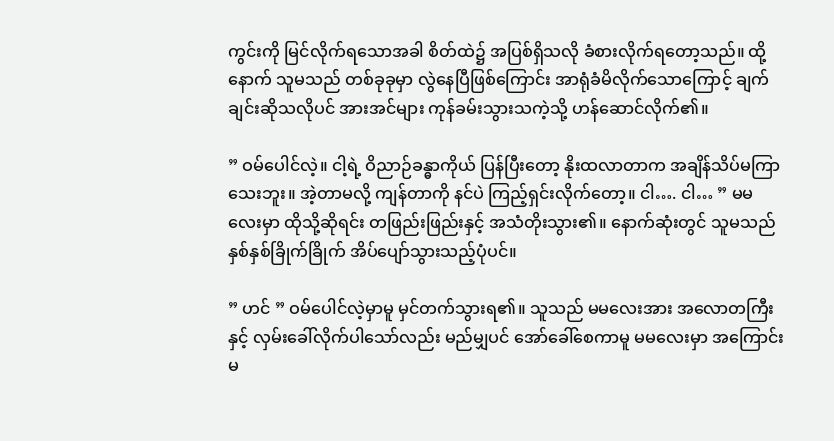ကွင်းကို မြင်လိုက်ရသောအခါ စိတ်ထဲ၌ အပြစ်ရှိသလို ခံစားလိုက်ရတော့သည်။ ထို့နောက် သူမသည် တစ်ခုခုမှာ လွဲနေပြီဖြစ်ကြောင်း အာရုံခံမိလိုက်သောကြောင့် ချက်ချင်းဆိုသလိုပင် အားအင်များ ကုန်ခမ်းသွားသကဲ့သို့ ဟန်ဆောင်လိုက်၏။

” ဝမ်ပေါင်လဲ့။ ငါ့ရဲ့ ဝိညာဉ်ခန္ဓာကိုယ် ပြန်ပြီးတော့ နိုးထလာတာက အချိန်သိပ်မကြာသေးဘူး။ အဲ့တာမလို့ ကျန်တာကို နင်ပဲ ကြည့်ရှင်းလိုက်တော့။ ငါ…. ငါ… ” မမလေးမှာ ထိုသို့ဆိုရင်း တဖြည်းဖြည်းနှင့် အသံတိုးသွား၏။ နောက်ဆုံးတွင် သူမသည် နှစ်နှစ်ခြိုက်ခြိုက် အိပ်ပျော်သွားသည့်ပုံပင်။

” ဟင် ” ဝမ်ပေါင်လဲ့မှာမူ မှင်တက်သွားရ၏။ သူသည် မမလေးအား အလောတကြီးနှင့် လှမ်းခေါ်လိုက်ပါသော်လည်း မည်မျှပင် အော်ခေါ်စေကာမူ မမလေးမှာ အကြောင်းမ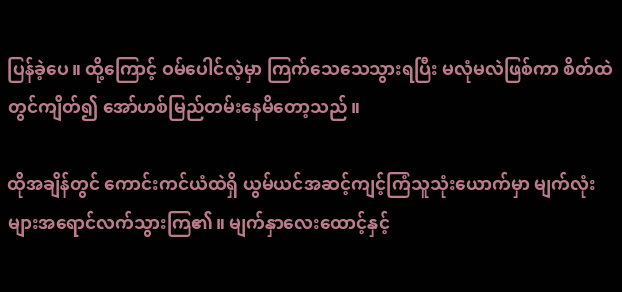ပြန်ခဲ့ပေ။ ထို့ကြောင့် ဝမ်ပေါင်လဲ့မှာ ကြက်သေသေသွားရပြီး မလုံမလဲဖြစ်ကာ စိတ်ထဲတွင်ကျိတ်၍ အော်ဟစ်မြည်တမ်းနေမိတော့သည်။

ထိုအချိန်တွင် ကောင်းကင်ယံထဲရှိ ယွမ်ယင်အဆင့်ကျင့်ကြံသူသုံးယောက်မှာ မျက်လုံးများအရောင်လက်သွားကြ၏။ မျက်နှာလေးထောင့်နှင့်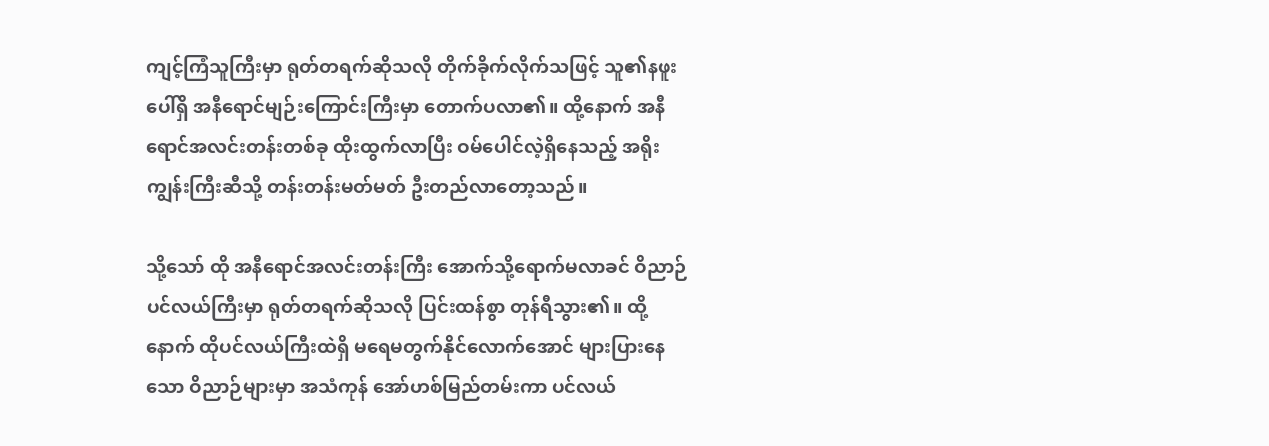ကျင့်ကြံသူကြီးမှာ ရုတ်တရက်ဆိုသလို တိုက်ခိုက်လိုက်သဖြင့် သူ၏နဖူးပေါ်ရှိ အနီရောင်မျဉ်းကြောင်းကြီးမှာ တောက်ပလာ၏။ ထို့နောက် အနီရောင်အလင်းတန်းတစ်ခု ထိုးထွက်လာပြီး ဝမ်ပေါင်လဲ့ရှိနေသည့် အရိုးကျွန်းကြီးဆီသို့ တန်းတန်းမတ်မတ် ဦးတည်လာတော့သည်။

သို့သော် ထို အနီရောင်အလင်းတန်းကြီး အောက်သို့ရောက်မလာခင် ဝိညာဉ်ပင်လယ်ကြီးမှာ ရုတ်တရက်ဆိုသလို ပြင်းထန်စွာ တုန်ရီသွား၏။ ထို့နောက် ထိုပင်လယ်ကြီးထဲရှိ မရေမတွက်နိုင်လောက်အောင် များပြားနေသော ဝိညာဉ်များမှာ အသံကုန် အော်ဟစ်မြည်တမ်းကာ ပင်လယ်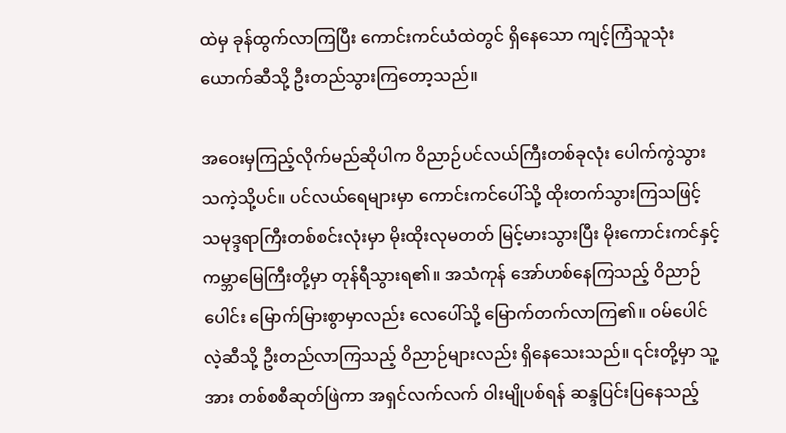ထဲမှ ခုန်ထွက်လာကြပြီး ကောင်းကင်ယံထဲတွင် ရှိနေသော ကျင့်ကြံသူသုံးယောက်ဆီသို့ ဦးတည်သွားကြတော့သည်။

အဝေးမှကြည့်လိုက်မည်ဆိုပါက ဝိညာဉ်ပင်လယ်ကြီးတစ်ခုလုံး ပေါက်ကွဲသွားသကဲ့သို့ပင်။ ပင်လယ်ရေများမှာ ကောင်းကင်ပေါ်သို့ ထိုးတက်သွားကြသဖြင့် သမုဒ္ဒရာကြီးတစ်စင်းလုံးမှာ မိုးထိုးလုမတတ် မြင့်မားသွားပြီး မိုးကောင်းကင်နှင့် ကမ္ဘာမြေကြီးတို့မှာ တုန်ရီသွားရ၏။ အသံကုန် အော်ဟစ်နေကြသည့် ဝိညာဉ်ပေါင်း မြောက်မြားစွာမှာလည်း လေပေါ်သို့ မြောက်တက်လာကြ၏။ ဝမ်ပေါင်လဲ့ဆီသို့ ဦးတည်လာကြသည့် ဝိညာဉ်များလည်း ရှိနေသေးသည်။ ၎င်းတို့မှာ သူ့အား တစ်စစီဆုတ်ဖြဲကာ အရှင်လက်လက် ဝါးမျိုပစ်ရန် ဆန္ဒပြင်းပြနေသည့်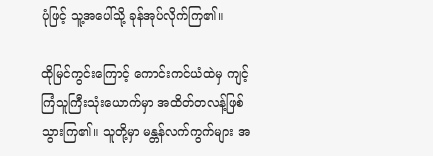ပုံဖြင့် သူ့အပေါ်သို့ ခုန်အုပ်လိုက်ကြ၏။

ထိုမြင်ကွင်းကြောင့် ကောင်းကင်ယံထဲမှ ကျင့်ကြံသူကြီးသုံးယောက်မှာ အထိတ်တလန့်ဖြစ်သွားကြ၏။ သူတို့မှာ မန္တန်လက်ကွက်များ အ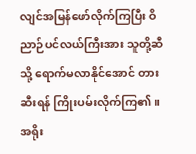လျင်အမြန်ဖော်လိုက်ကြပြီး ဝိညာဉ်ပင်လယ်ကြီးအား သူတို့ဆီသို့ ရောက်မလာနိုင်အောင် တားဆီးရန် ကြိုးပမ်းလိုက်ကြ၏။ အရိုး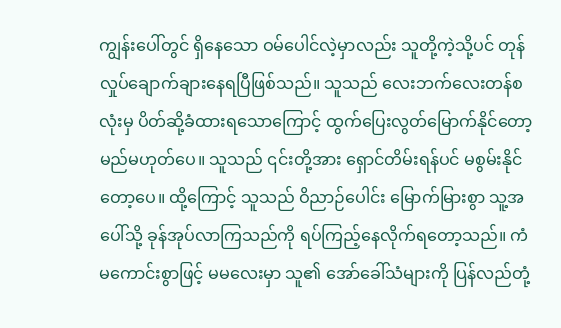ကျွန်းပေါ်တွင် ရှိနေသော ဝမ်ပေါင်လဲ့မှာလည်း သူတို့ကဲ့သို့ပင် တုန်လှုပ်ချောက်ချားနေရပြီဖြစ်သည်။ သူသည် လေးဘက်လေးတန်စလုံးမှ ပိတ်ဆို့ခံထားရသောကြောင့် ထွက်ပြေးလွတ်မြောက်နိုင်တော့မည်မဟုတ်ပေ။ သူသည် ၎င်းတို့အား ရှောင်တိမ်းရန်ပင် မစွမ်းနိုင်တော့ပေ။ ထို့ကြောင့် သူသည် ဝိညာဉ်ပေါင်း မြောက်မြားစွာ သူ့အပေါ်သို့ ခုန်အုပ်လာကြသည်ကို ရပ်ကြည့်နေလိုက်ရတော့သည်။ ကံမကောင်းစွာဖြင့် မမလေးမှာ သူ၏ အော်ခေါ်သံများကို ပြန်လည်တုံ့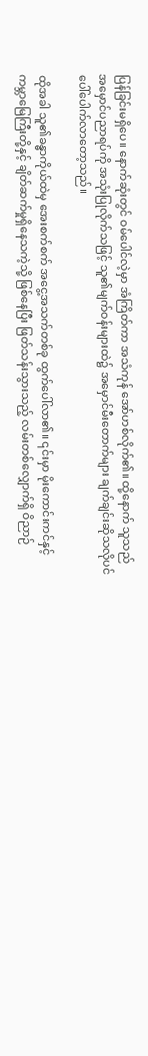ပြန်ခြင်းမရှိပေ။ နောက်ဆုံးတွင် ဝမ်ပေါင်လဲ့မှာ အံကြိတ်ကာ အသံကုန် အော်ဟစ်လိုက်၏။ ထို့နောက် သူသည် အမှောင်ပညာရပ်ကို အသုံးပြုလိုက်သဖြင့် သူ၏မျက်ဝန်းများထဲ၌ အမှောင်မီးတောက်များ ချက်ချင်းဆိုသလိုပင် ပေါ်ပေါက်လာတော့သည်။

ထိုအခါ သူ၏ခန္ဓာကိုယ်ထဲမှ အေးစက်စက် အငွေ့အသက်တစ်ခု ထွက်ပေါ်လာ၏။ ၎င်းမှာ မိုးကောင်းကင်နှင့် ကမ္ဘာမြေကြီးတို့နှင့် ချိတ်ဆက်မှုရှိနေသကဲ့သို့ ဖြစ်နေပြီး ဖြတ်သန်းသွားသည့် လမ်းတစ်လျှောက်ရှိ ဝိညာဉ်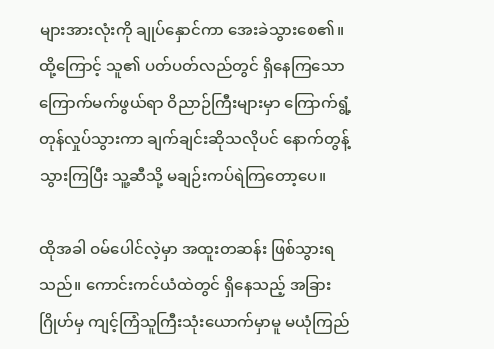များအားလုံးကို ချုပ်နှောင်ကာ အေးခဲသွားစေ၏။ ထို့ကြောင့် သူ၏ ပတ်ပတ်လည်တွင် ရှိနေကြသော ကြောက်မက်ဖွယ်ရာ ဝိညာဉ်ကြီးများမှာ ကြောက်ရွံ့တုန်လှုပ်သွားကာ ချက်ချင်းဆိုသလိုပင် နောက်တွန့်သွားကြပြီး သူ့ဆီသို့ မချဉ်းကပ်ရဲကြတော့ပေ။

ထိုအခါ ဝမ်ပေါင်လဲ့မှာ အထူးတဆန်း ဖြစ်သွားရသည်။ ကောင်းကင်ယံထဲတွင် ရှိနေသည့် အခြားဂြိုဟ်မှ ကျင့်ကြံသူကြီးသုံးယောက်မှာမူ မယုံကြည်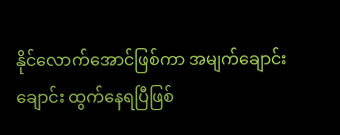နိုင်လောက်အောင်ဖြစ်ကာ အမျက်ချောင်းချောင်း ထွက်နေရပြီဖြစ်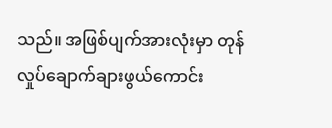သည်။ အဖြစ်ပျက်အားလုံးမှာ တုန်လှုပ်ချောက်ချားဖွယ်ကောင်း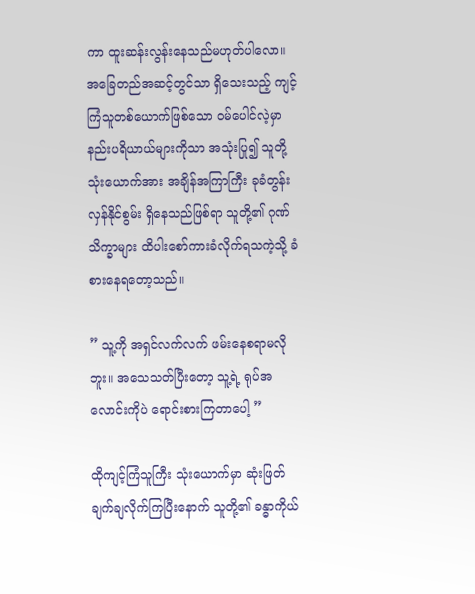ကာ ထူးဆန်းလွန်းနေသည်မဟုတ်ပါလော။ အခြေတည်အဆင့်တွင်သာ ရှိသေးသည့် ကျင့်ကြံသူတစ်ယောက်ဖြစ်သော ဝမ်ပေါင်လဲ့မှာ နည်းပရိယာယ်များကိုသာ အသုံးပြု၍ သူတို့သုံးယောက်အား အချိန်အကြာကြီး ခုခံတွန်းလှန်နိုင်စွမ်း ရှိနေသည်ဖြစ်ရာ သူတို့၏ ဂုဏ်သိက္ခာများ ထိပါးစော်ကားခံလိုက်ရသကဲ့သို့ ခံစားနေရတော့သည်။

” သူ့ကို အရှင်လက်လက် ဖမ်းနေစရာမလိုဘူး။ အသေသတ်ပြီးတော့ သူ့ရဲ့ ရုပ်အလောင်းကိုပဲ ရောင်းစားကြတာပေါ့ ”

ထိုကျင့်ကြံသူကြီး သုံးယောက်မှာ ဆုံးဖြတ်ချက်ချလိုက်ကြပြီးနောက် သူတို့၏ ခန္ဓာကိုယ်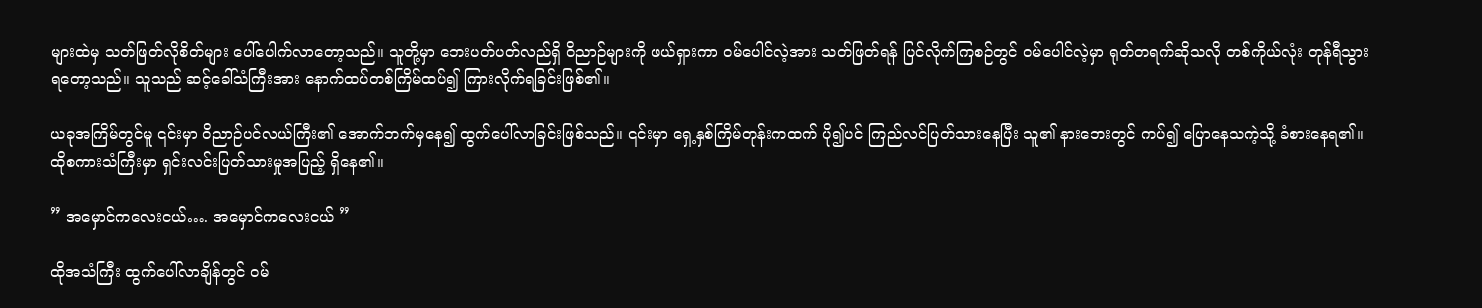များထဲမှ သတ်ဖြတ်လိုစိတ်များ ပေါ်ပေါက်လာတော့သည်။ သူတို့မှာ ဘေးပတ်ပတ်လည်ရှိ ဝိညာဉ်များကို ဖယ်ရှားကာ ဝမ်ပေါင်လဲ့အား သတ်ဖြတ်ရန် ပြင်လိုက်ကြစဉ်တွင် ဝမ်ပေါင်လဲ့မှာ ရုတ်တရက်ဆိုသလို တစ်ကိုယ်လုံး တုန်ရီသွားရတော့သည်။ သူသည် ဆင့်ခေါ်သံကြီးအား နောက်ထပ်တစ်ကြိမ်ထပ်၍ ကြားလိုက်ရခြင်းဖြစ်၏။

ယခုအကြိမ်တွင်မူ ၎င်းမှာ ဝိညာဉ်ပင်လယ်ကြီး၏ အောက်ဘက်မှနေ၍ ထွက်ပေါ်လာခြင်းဖြစ်သည်။ ၎င်းမှာ ရှေ့နှစ်ကြိမ်တုန်းကထက် ပို၍ပင် ကြည်လင်ပြတ်သားနေပြီး သူ၏ နားဘေးတွင် ကပ်၍ ပြောနေသကဲ့သို့ ခံစားနေရ၏။ ထိုစကားသံကြီးမှာ ရှင်းလင်းပြတ်သားမှုအပြည့် ရှိနေ၏။

” အမှောင်ကလေးငယ်…. အမှောင်ကလေးငယ် ”

ထိုအသံကြီး ထွက်ပေါ်လာချိန်တွင် ဝမ်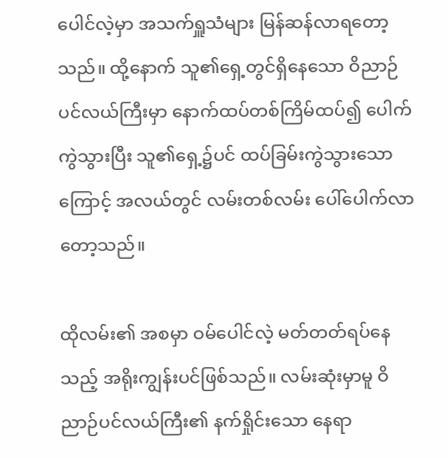ပေါင်လဲ့မှာ အသက်ရှူသံများ မြန်ဆန်လာရတော့သည်။ ထို့နောက် သူ၏ရှေ့တွင်ရှိနေသော ဝိညာဉ်ပင်လယ်ကြီးမှာ နောက်ထပ်တစ်ကြိမ်ထပ်၍ ပေါက်ကွဲသွားပြီး သူ၏ရှေ့၌ပင် ထပ်ခြမ်းကွဲသွားသောကြောင့် အလယ်တွင် လမ်းတစ်လမ်း ပေါ်ပေါက်လာတော့သည်။

ထိုလမ်း၏ အစမှာ ဝမ်ပေါင်လဲ့ မတ်တတ်ရပ်နေသည့် အရိုးကျွန်းပင်ဖြစ်သည်။ လမ်းဆုံးမှာမူ ဝိညာဉ်ပင်လယ်ကြီး၏ နက်ရှိုင်းသော နေရာ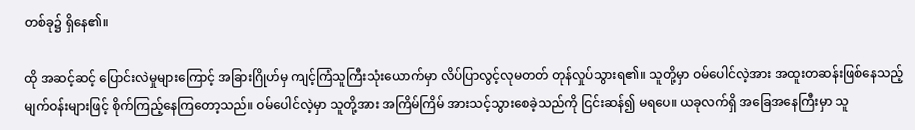တစ်ခု၌ ရှိနေ၏။

ထို အဆင့်ဆင့် ပြောင်းလဲမှုများကြောင့် အခြားဂြိုဟ်မှ ကျင့်ကြံသူကြီးသုံးယောက်မှာ လိပ်ပြာလွင့်လုမတတ် တုန်လှုပ်သွားရ၏။ သူတို့မှာ ဝမ်ပေါင်လဲ့အား အထူးတဆန်းဖြစ်နေသည့် မျက်ဝန်းများဖြင့် စိုက်ကြည့်နေကြတော့သည်။ ဝမ်ပေါင်လဲ့မှာ သူတို့အား အကြိမ်ကြိမ် အားသင့်သွားစေခဲ့သည်ကို ငြင်းဆန်၍ မရပေ။ ယခုလက်ရှိ အခြေအနေကြီးမှာ သူ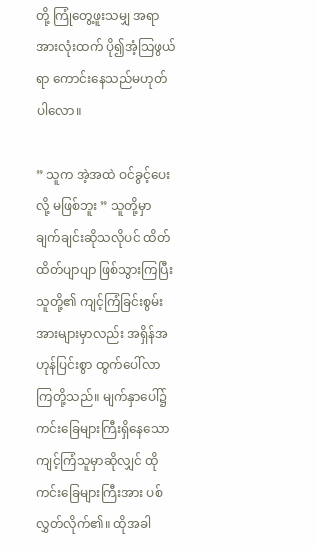တို့ ကြုံတွေ့ဖူးသမျှ အရာအားလုံးထက် ပို၍အံ့သြဖွယ်ရာ ကောင်းနေသည်မဟုတ်ပါလော။

” သူက အဲ့အထဲ ဝင်ခွင့်ပေးလို့ မဖြစ်ဘူး ” သူတို့မှာ ချက်ချင်းဆိုသလိုပင် ထိတ်ထိတ်ပျာပျာ ဖြစ်သွားကြပြီး သူတို့၏ ကျင့်ကြံခြင်းစွမ်းအားများမှာလည်း အရှိန်အဟုန်ပြင်းစွာ ထွက်ပေါ်လာကြတို့သည်။ မျက်နှာပေါ်၌ ကင်းခြေများကြီးရှိနေသော ကျင့်ကြံသူမှာဆိုလျှင် ထိုကင်းခြေများကြီးအား ပစ်လွှတ်လိုက်၏။ ထိုအခါ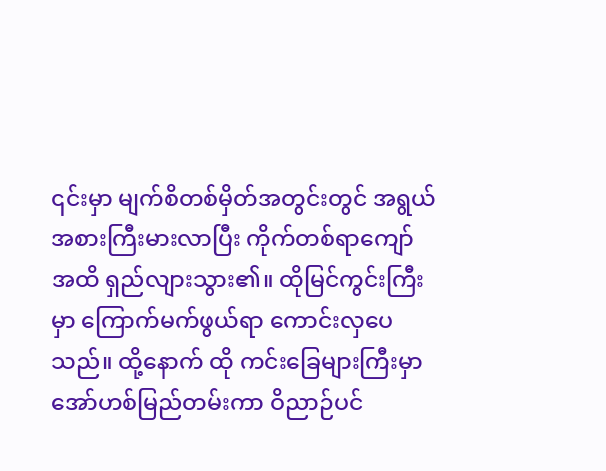၎င်းမှာ မျက်စိတစ်မှိတ်အတွင်းတွင် အရွယ်အစားကြီးမားလာပြီး ကိုက်တစ်ရာကျော်အထိ ရှည်လျားသွား၏။ ထိုမြင်ကွင်းကြီးမှာ ကြောက်မက်ဖွယ်ရာ ကောင်းလှပေသည်။ ထို့နောက် ထို ကင်းခြေများကြီးမှာ အော်ဟစ်မြည်တမ်းကာ ဝိညာဉ်ပင်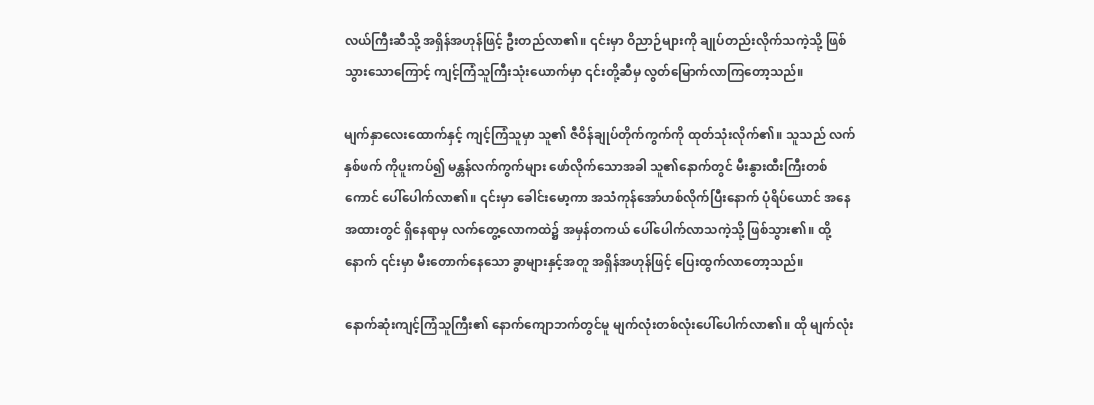လယ်ကြီးဆီသို့ အရှိန်အဟုန်ဖြင့် ဦးတည်လာ၏။ ၎င်းမှာ ဝိညာဉ်များကို ချုပ်တည်းလိုက်သကဲ့သို့ ဖြစ်သွားသောကြောင့် ကျင့်ကြံသူကြီးသုံးယောက်မှာ ၎င်းတို့ဆီမှ လွတ်မြောက်လာကြတော့သည်။

မျက်နှာလေးထောက်နှင့် ကျင့်ကြံသူမှာ သူ၏ ဇီဝိန်ချုပ်တိုက်ကွက်ကို ထုတ်သုံးလိုက်၏။ သူသည် လက်နှစ်ဖက် ကိုပူးကပ်၍ မန္တန်လက်ကွက်များ ဖော်လိုက်သောအခါ သူ၏နောက်တွင် မီးနွားထီးကြီးတစ်ကောင် ပေါ်ပေါက်လာ၏။ ၎င်းမှာ ခေါင်းမော့ကာ အသံကုန်အော်ဟစ်လိုက်ပြီးနောက် ပုံရိပ်ယောင် အနေအထားတွင် ရှိနေရာမှ လက်တွေ့လောကထဲ၌ အမှန်တကယ် ပေါ်ပေါက်လာသကဲ့သို့ ဖြစ်သွား၏။ ထို့နောက် ၎င်းမှာ မီးတောက်နေသော ခွာများနှင့်အတူ အရှိန်အဟုန်ဖြင့် ပြေးထွက်လာတော့သည်။

နောက်ဆုံးကျင့်ကြံသူကြီး၏ နောက်ကျောဘက်တွင်မူ မျက်လုံးတစ်လုံးပေါ်ပေါက်လာ၏။ ထို မျက်လုံး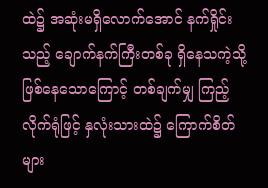ထဲ‌၌ အဆုံးမရှိလောက်အောင် နက်ရှိုင်းသည့် ချောက်နက်ကြီးတစ်ခု ရှိနေသကဲ့သို့ ဖြစ်နေသောကြောင့် တစ်ချက်မျှ ကြည့်လိုက်ရုံဖြင့် နှလုံးသားထဲ၌ ကြောက်စိတ်များ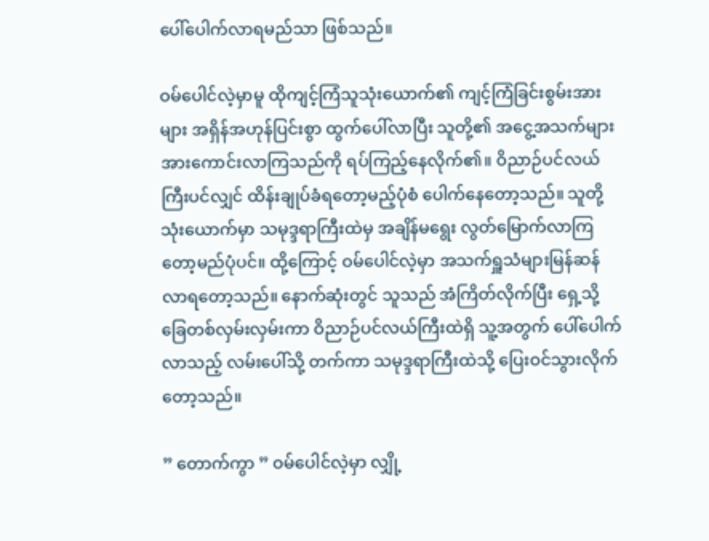ပေါ်ပေါက်လာရမည်သာ ဖြစ်သည်။

ဝမ်ပေါင်လဲ့မှာမူ ထိုကျင့်ကြံသူသုံးယောက်၏ ကျင့်ကြံခြင်းစွမ်းအားများ အရှိန်အဟုန်ပြင်းစွာ ထွက်ပေါ်လာပြီး သူတို့၏ အငွေ့အသက်များ အားကောင်းလာကြသည်ကို ရပ်ကြည့်နေလိုက်၏။ ဝိညာဉ်ပင်လယ်ကြီးပင်လျှင် ထိန်းချုပ်ခံရတော့မည့်ပုံစံ ပေါက်နေတော့သည်။ သူတို့သုံးယောက်မှာ သမုဒ္ဒရာကြီးထဲမှ အချိန်မရွေး လွတ်မြောက်လာကြတော့မည်ပုံပင်။ ထို့ကြောင့် ဝမ်ပေါင်လဲ့မှာ အသက်ရှူသံများမြန်ဆန်လာရတော့သည်။ နောက်ဆုံးတွင် သူသည် အံကြိတ်လိုက်ပြီး ရှေ့သို့ ခြေတစ်လှမ်းလှမ်းကာ ဝိညာဉ်ပင်လယ်ကြီးထဲရှိ သူ့အတွက် ပေါ်ပေါက်လာသည့် လမ်းပေါ်သို့ တက်ကာ သမုဒ္ဒရာကြီးထဲသို့ ပြေးဝင်သွားလိုက်တော့သည်။

” တောက်ကွာ ” ဝမ်ပေါင်လဲ့မှာ လျှို့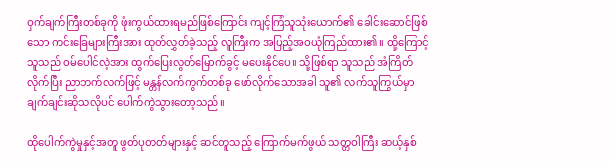ဝှက်ချက်ကြီးတစ်ခုကို ဖုံးကွယ်ထားရမည်ဖြစ်ကြောင်း ကျင့်ကြံသူသုံးယောက်၏ ခေါင်းဆောင်ဖြစ်သော ကင်းခြေများကြီးအား ထုတ်လွှတ်ခဲ့သည့် လူကြီးက အပြည့်အဝယုံကြည်ထား၏။ ထို့ကြောင့် သူသည် ဝမ်ပေါင်လဲ့အား ထွက်ပြေးလွတ်မြောက်ခွင့် မပေးနိုင်ပေ။ သို့ဖြစ်ရာ သူသည် အံကြိတ်လိုက်ပြီး ညာဘက်လက်ဖြင့် မန္တန်လက်ကွက်တစ်ခု ဖော်လိုက်သောအခါ သူ၏ လက်သူကြွယ်မှာ ချက်ချင်းဆိုသလိုပင် ပေါက်ကွဲသွားတော့သည်။

ထိုပေါက်ကွဲမှုနှင့်အတူ ဖွတ်ပုတတ်များနှင့် ဆင်တူသည့် ကြောက်မက်ဖွယ် သတ္တဝါကြီး ဆယ့်နှစ်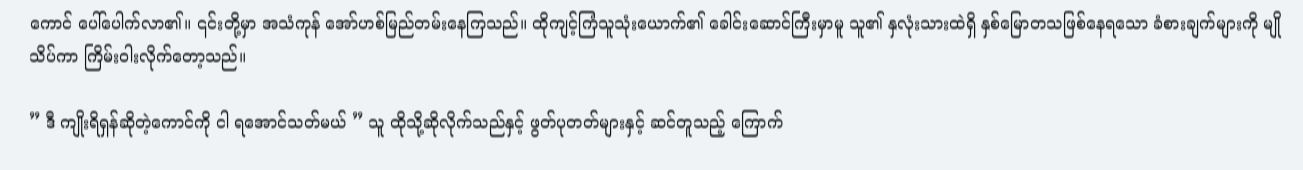ကောင် ပေါ်ပေါက်လာ၏။ ၎င်းတို့မှာ အသံကုန် အော်ဟစ်မြည်တမ်းနေကြသည်။ ထိုကျင့်ကြံသူသုံးယောက်၏ ခေါင်းဆောင်ကြီးမှာမူ သူ၏ နှလုံးသားထဲရှိ နှစ်မြောတသဖြစ်နေရသော ခံစားချက်များကို မျိုသိပ်ကာ ကြိမ်းဝါးလိုက်တော့သည်။

” ဒီ ကျိုးရိရှန်ဆိုတဲ့ကောင်ကို ငါ ရအောင်သတ်မယ် ” သူ ထိုသို့ဆိုလိုက်သည်နှင့် ဖွတ်ပုတတ်များနှင့် ဆင်တူသည့် ကြောက်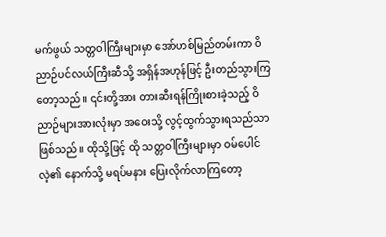မက်ဖွယ် သတ္တဝါကြီးများမှာ အော်ဟစ်မြည်တမ်းကာ ဝိညာဉ်ပင်လယ်ကြီးဆီသို့ အရှိန်အဟုန်ဖြင့် ဦးတည်သွားကြတော့သည်။ ၎င်းတို့အား တားဆီးရန်ကြိုးစားခဲ့သည့် ဝိညာဉ်များအားလုံးမှာ အဝေးသို့ လွင့်ထွက်သွားရသည်သာ ဖြစ်သည်။ ထိုသို့ဖြင့် ထို သတ္တဝါကြီးများမှာ ဝမ်ပေါင်လဲ့၏ နောက်သို့ မရပ်မနား ပြေးလိုက်လာကြတော့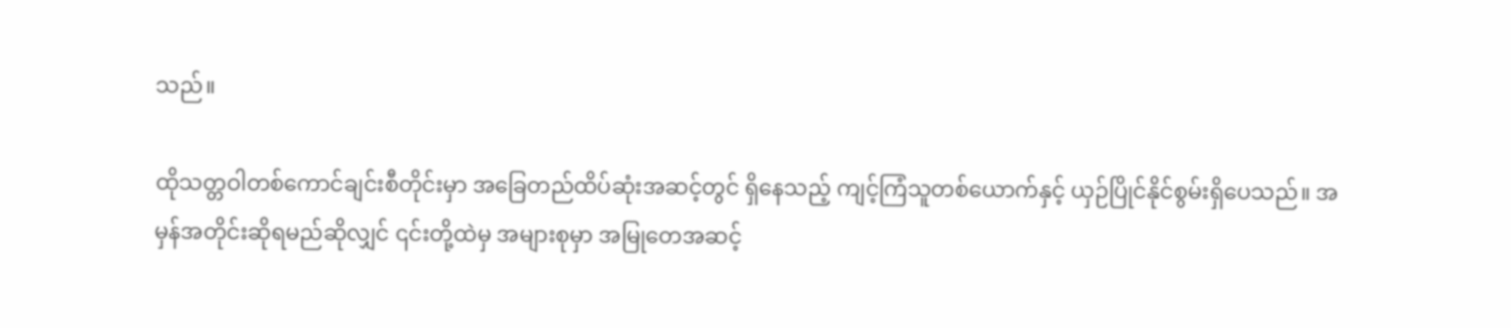သည်။

ထိုသတ္တဝါတစ်ကောင်ချင်းစီတိုင်းမှာ အခြေတည်ထိပ်ဆုံးအဆင့်တွင် ရှိနေသည့် ကျင့်ကြံသူတစ်ယောက်နှင့် ယှဉ်ပြိုင်နိုင်စွမ်းရှိပေသည်။ အမှန်အတိုင်းဆိုရမည်ဆိုလျှင် ၎င်းတို့ထဲမှ အများစုမှာ အမြုတေအဆင့်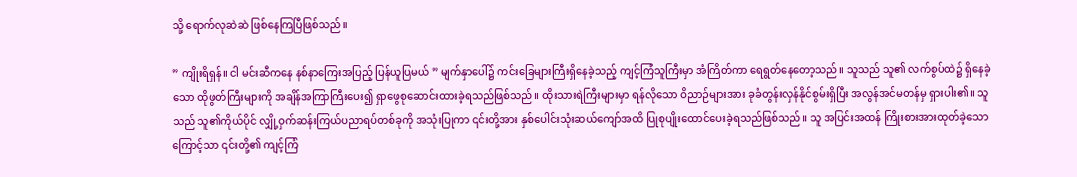သို့ ရောက်လုဆဲဆဲ ဖြစ်နေကြပြီဖြစ်သည်။

” ကျိုးရိရှန်။ ငါ မင်းဆီကနေ နစ်နာကြေးအပြည့် ပြန်ယူပြမယ် ” မျက်နှာပေါ်၌ ကင်းခြေများကြီးရှိနေခဲ့သည့် ကျင့်ကြံသူကြီးမှာ အံကြိတ်ကာ ရေရွတ်နေတော့သည်။ သူသည် သူ၏ လက်စွပ်ထဲ၌ ရှိနေခဲ့သော ထိုဖွတ်ကြီးများကို အချိန်အကြာကြီးပေး၍ ရှာဖွေစုဆောင်းထားခဲ့ရသည်ဖြစ်သည်။ ထိုးသားရဲကြီးများမှာ ရန်လိုသော ဝိညာဉ်များအား ခုခံတွန်းလှန်နိုင်စွမ်းရှိပြီး အလွန်အင်မတန်မှ ရှားပါး၏။ သူသည် သူ၏ကိုယ်ပိုင် လျှို့ဝှက်ဆန်းကြယ်ပညာရပ်တစ်ခုကို အသုံးပြုကာ ၎င်းတို့အား နှစ်ပေါင်းသုံးဆယ်ကျော်အထိ ပြုစုပျိုးထောင်ပေးခဲ့ရသည်ဖြစ်သည်။ သူ အပြင်းအထန် ကြိုးစားအားထုတ်ခဲ့သောကြောင့်သာ ၎င်းတို့၏ ကျင့်ကြံ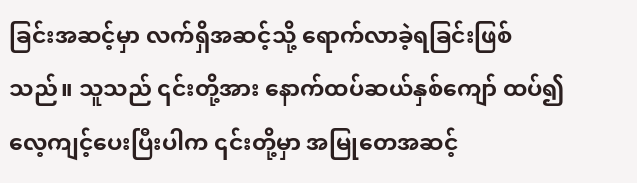ခြင်းအဆင့်မှာ လက်ရှိအဆင့်သို့ ရောက်လာခဲ့ရခြင်းဖြစ်သည်။ သူသည် ၎င်းတို့အား နောက်ထပ်ဆယ်နှစ်ကျော် ထပ်၍ လေ့ကျင့်ပေးပြီးပါက ၎င်းတို့မှာ အမြုတေအဆင့်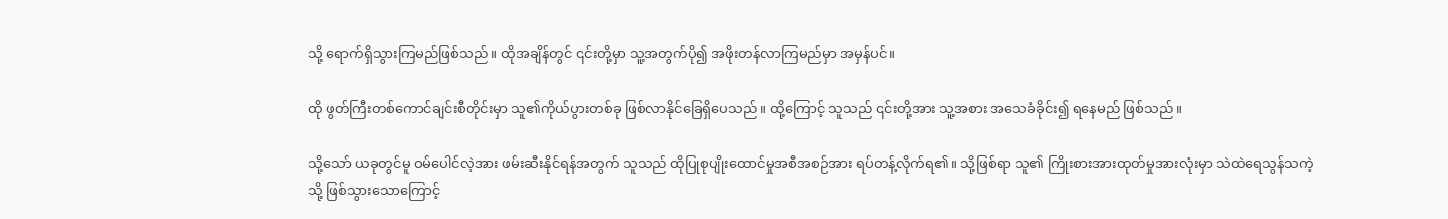သို့ ရောက်ရှိသွားကြမည်ဖြစ်သည်။ ထိုအချိန်တွင် ၎င်းတို့မှာ သူ့အတွက်ပို၍ အဖိုးတန်လာကြမည်မှာ အမှန်ပင်။

ထို ဖွတ်ကြီးတစ်ကောင်ချင်းစီတိုင်းမှာ သူ၏ကိုယ်ပွားတစ်ခု ဖြစ်လာနိုင်ခြေရှိပေသည်။ ထို့ကြောင့် သူသည် ၎င်းတို့အား သူ့အစား အသေခံခိုင်း၍ ရနေမည် ဖြစ်သည်။

သို့သော် ယခုတွင်မူ ဝမ်ပေါင်လဲ့အား ဖမ်းဆီးနိုင်ရန်အတွက် သူသည် ထိုပြုစုပျိုးထောင်မှုအစီအစဉ်အား ရပ်တန့်လိုက်ရ၏။ သို့ဖြစ်ရာ သူ၏ ကြိုးစားအားထုတ်မှုအားလုံးမှာ သဲထဲရေသွန်သကဲ့သို့ ဖြစ်သွားသောကြောင့်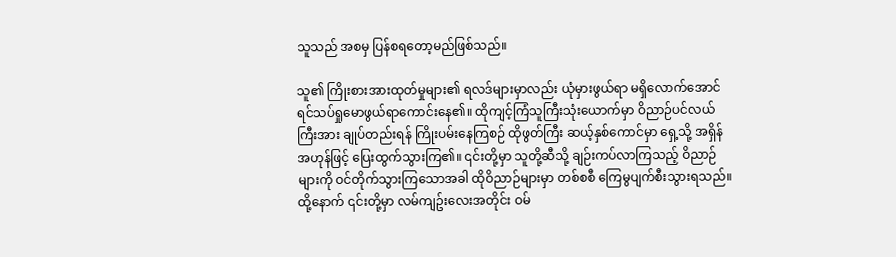သူသည် အစမှ ပြန်စရတော့မည်ဖြစ်သည်။

သူ၏ ကြိုးစားအားထုတ်မှုများ၏ ရလဒ်များမှာလည်း ယုံမှားဖွယ်ရာ မရှိလောက်အောင် ရင်သပ်ရှုမောဖွယ်ရာကောင်းနေ၏။ ထိုကျင့်ကြံသူကြီးသုံးယောက်မှာ ဝိညာဉ်ပင်လယ်ကြီးအား ချုပ်တည်းရန် ကြိုးပမ်းနေကြစဉ် ထိုဖွတ်ကြီး ဆယ့်နှစ်ကောင်မှာ ရှေ့သို့ အရှိန်အဟုန်ဖြင့် ပြေးထွက်သွားကြ၏။ ၎င်းတို့မှာ သူတို့ဆီသို့ ချဉ်းကပ်လာကြသည့် ဝိညာဉ်များကို ဝင်တိုက်သွားကြသောအခါ ထိုဝိညာဉ်များမှာ တစ်စစီ ကြေမွပျက်စီးသွားရသည်။ ထို့နောက် ၎င်းတို့မှာ လမ်ကျဥ်းလေးအတိုင်း ဝမ်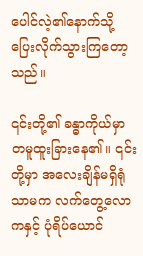ပေါင်လဲ့၏နောက်သို့ ပြေးလိုက်သွားကြတော့သည်။

၎င်းတို့၏ ခန္ဓာကိုယ်မှာ တမူထူးခြားနေ၏။ ၎င်းတို့မှာ အလေးချိန်မရှိရုံသာမက လက်တွေ့လောကနှင့် ပုံရိပ်ယောင်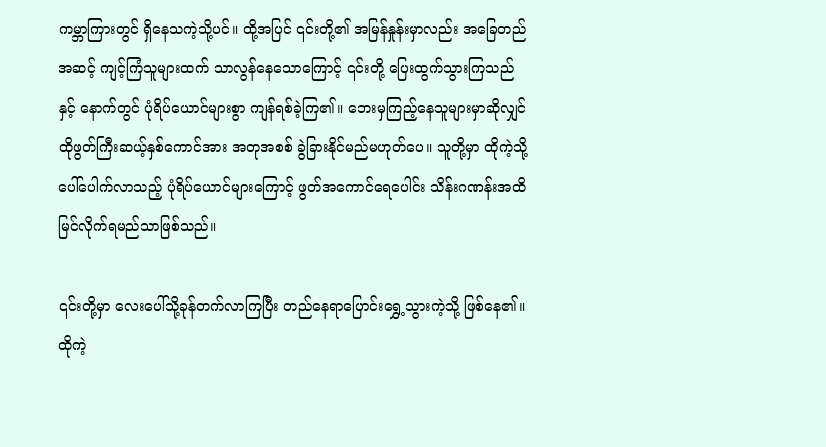ကမ္ဘာကြားတွင် ရှိနေသကဲ့သို့ပင်။ ထို့အပြင် ၎င်းတို့၏ အမြန်နှုန်းမှာလည်း အခြေတည်အဆင့် ကျင့်ကြံသူများထက် သာလွန်နေသောကြောင့် ၎င်းတို့ ပြေးထွက်သွားကြသည်နှင့် နောက်တွင် ပုံရိပ်ယောင်များစွာ ကျန်ရစ်ခဲ့ကြ၏။ ဘေးမှကြည့်နေသူများမှာဆိုလျှင် ထိုဖွတ်ကြီးဆယ့်နှစ်ကောင်အား အတုအစစ် ခွဲခြားနိုင်မည်မဟုတ်ပေ။ သူတို့မှာ ထိုကဲ့သို့ ပေါ်ပေါက်လာသည့် ပုံရိပ်ယောင်များကြောင့် ဖွတ်အကောင်ရေပေါင်း သိန်းဂဏန်းအထိ မြင်လိုက်ရမည်သာဖြစ်သည်။

၎င်းတို့မှာ လေးပေါ်သို့ခုန်တက်လာကြပြီး တည်နေရာပြောင်းရွှေ့သွားကဲ့သို့ ဖြစ်နေ၏။ ထိုကဲ့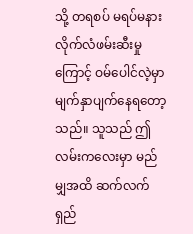သို့ တရစပ် မရပ်မနား လိုက်လံဖမ်းဆီးမှုကြောင့် ဝမ်ပေါင်လဲ့မှာ မျက်နှာပျက်နေရတော့သည်။ သူသည် ဤလမ်းကလေးမှာ မည်မျှအထိ ဆက်လက်ရှည်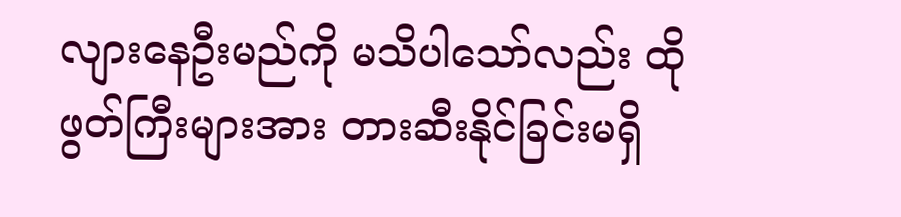လျားနေဦးမည်ကို မသိပါသော်လည်း ထိုဖွတ်ကြီးများအား တားဆီးနိုင်ခြင်းမရှိ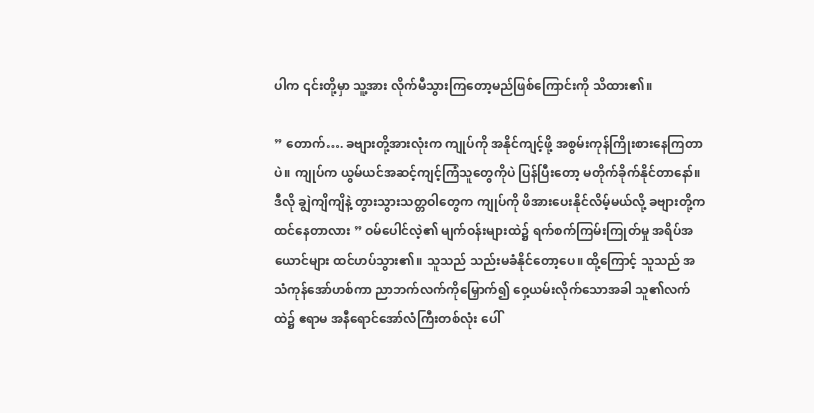ပါက ၎င်းတို့မှာ သူ့အား လိုက်မီသွားကြတော့မည်ဖြစ်ကြောင်းကို သိထား၏။

” တောက်…. ခဗျားတို့အားလုံးက ကျုပ်ကို အနိုင်ကျင့်ဖို့ အစွမ်းကုန်ကြိုးစားနေကြတာပဲ။ ကျုပ်က ယွမ်ယင်အဆင့်ကျင့်ကြံသူတွေကိုပဲ ပြန်ပြီးတော့ မတိုက်ခိုက်နိုင်တာနော်။ ဒီလို ချွဲကျိကျိနဲ့ တွားသွားသတ္တဝါ‌တွေက ကျုပ်ကို ဖိအားပေးနိုင်လိမ့်မယ်လို့ ခဗျားတို့က ထင်နေတာလား ” ဝမ်ပေါင်လဲ့၏ မျက်ဝန်းများထဲ၌ ရက်စက်ကြမ်းကြုတ်မှု အရိပ်အယောင်များ ထင်ဟပ်သွား၏။ သူသည် သည်းမခံနိုင်တော့ပေ။ ထို့ကြောင့် သူသည် အသံကုန်အော်ဟစ်ကာ ညာဘက်လက်ကိုမြှောက်၍ ဝှေ့ယမ်းလိုက်သောအခါ သူ၏လက်ထဲ၌ ဧရာမ အနီရောင်အော်လံကြီးတစ်လုံး ပေါ်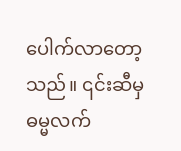ပေါက်လာတော့သည်။ ၎င်းဆီမှ ဓမ္မလက်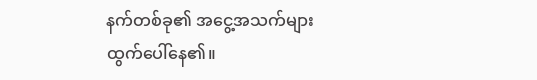နက်တစ်ခု၏ အငွေ့အသက်များ ထွက်ပေါ်နေ၏။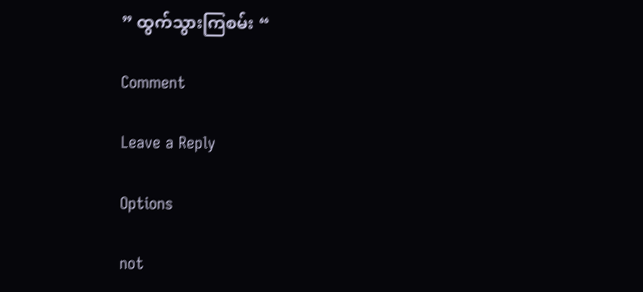” ထွက်သွားကြစမ်း “

Comment

Leave a Reply

Options

not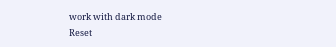work with dark mode
Reset